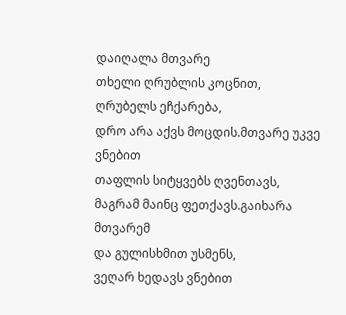დაიღალა მთვარე
თხელი ღრუბლის კოცნით,
ღრუბელს ეჩქარება,
დრო არა აქვს მოცდის.მთვარე უკვე ვნებით
თაფლის სიტყვებს ღვენთავს,
მაგრამ მაინც ფეთქავს.გაიხარა მთვარემ
და გულისხმით უსმენს,
ვეღარ ხედავს ვნებით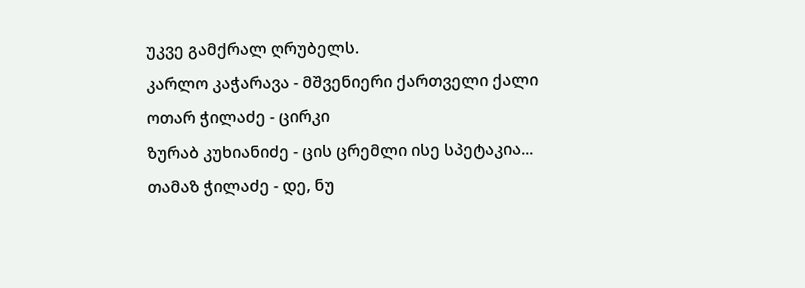უკვე გამქრალ ღრუბელს.
კარლო კაჭარავა - მშვენიერი ქართველი ქალი
ოთარ ჭილაძე - ცირკი
ზურაბ კუხიანიძე - ცის ცრემლი ისე სპეტაკია...
თამაზ ჭილაძე - დე, ნუ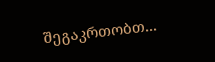შეგაკრთობთ...